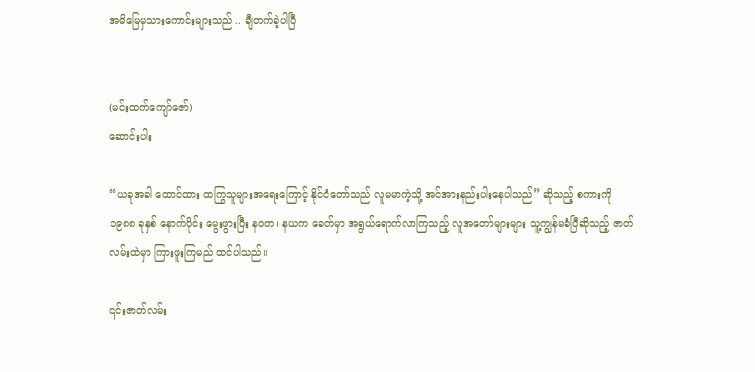အမိမြေမှသားကောင်းများသည် .. ချီတက်ခဲ့ပါပြီ


(မင်းထက်ကျော်ဇော်)
ဆောင်းပါး

“ယခုအခါ ထောင်ထား ထကြွသူများအရေးကြောင့် နိုင်ငံတော်သည် လူမမာကဲ့သို့ အင်အားနည်းပါးနေပါသည်” ဆိုသည့် စကားကို ၁၉၈၈ ခုနှစ် နောက်ပိုင်း မွေးဖွားပြီး နဝတ၊ နယက ခေတ်မှာ အရွယ်ရောက်လာကြသည့် လူအတော်များများ သူ့ကျွန်မခံပြီဆိုသည့် ဇာတ်လမ်းထဲမှာ ကြားဖူးကြမည် ထင်ပါသည်။

၎င်းဇာတ်လမ်း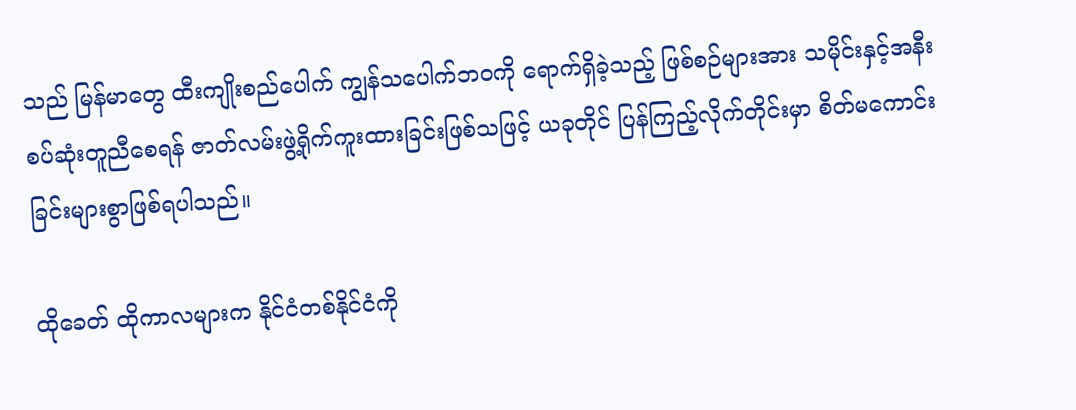သည် မြန်မာတွေ ထီးကျိုးစည်ပေါက် ကျွန်သပေါက်ဘဝကို ရောက်ရှိခဲ့သည့် ဖြစ်စဉ်များအား သမိုင်းနှင့်အနီးစပ်ဆုံးတူညီစေရန် ဇာတ်လမ်းဖွဲ့ရိုက်ကူးထားခြင်းဖြစ်သဖြင့် ယခုတိုင် ပြန်ကြည့်လိုက်တိုင်းမှာ စိတ်မကောင်းခြင်းများစွာဖြစ်ရပါသည်။

ထိုခေတ် ထိုကာလများက နိုင်ငံတစ်နိုင်ငံကို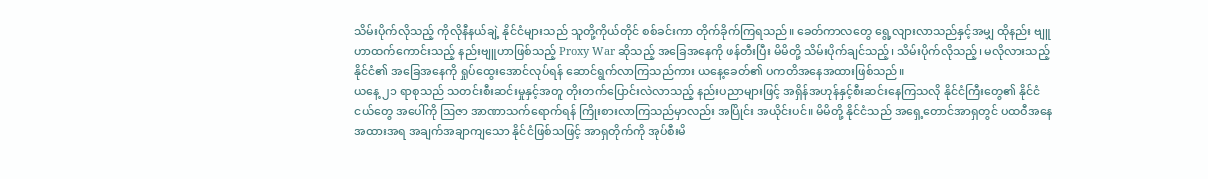သိမ်းပိုက်လိုသည့် ကိုလိုနီနယ်ချဲ့ နိုင်ငံများသည် သူတို့ကိုယ်တိုင် စစ်ခင်းကာ တိုက်ခိုက်ကြရသည်။ ခေတ်ကာလတွေ ရွေ့လျားလာသည်နှင့်အမျှ ထိုနည်း ဗျူဟာထက်ကောင်းသည့် နည်းဗျူဟာဖြစ်သည့် Proxy War ဆိုသည့် အခြေအနေကို ဖန်တီးပြီး မိမိတို့ သိမ်းပိုက်ချင်သည့်၊ သိမ်းပိုက်လိုသည့်၊ မလိုလားသည့် နိုင်ငံ၏ အခြေအနေကို ရှုပ်ထွေးအောင်လုပ်ရန် ဆောင်ရွက်လာကြသည်ကား ယနေ့ခေတ်၏ ပကတိအနေအထားဖြစ်သည်။
ယနေ့ ၂၁ ရာစုသည် သတင်းစီးဆင်းမှုနှင့်အတူ တိုးတက်ပြောင်းလဲလာသည့် နည်းပညာများဖြင့် အရှိန်အဟုန်နှင့်စီးဆင်းနေကြသလို နိုင်ငံကြီးတွေ၏ နိုင်ငံငယ်တွေ အပေါ်ကို ဩဇာ အာဏာသက်ရောက်ရန် ကြိုးစားလာကြသည်မှာလည်း အပြိုင်း အယိုင်းပင်။ မိမိတို့ နိုင်ငံသည် အရှေ့တောင်အာရှတွင် ပထဝီအနေအထားအရ အချက်အချာကျသော နိုင်ငံဖြစ်သဖြင့် အာရှတိုက်ကို အုပ်စီးမိ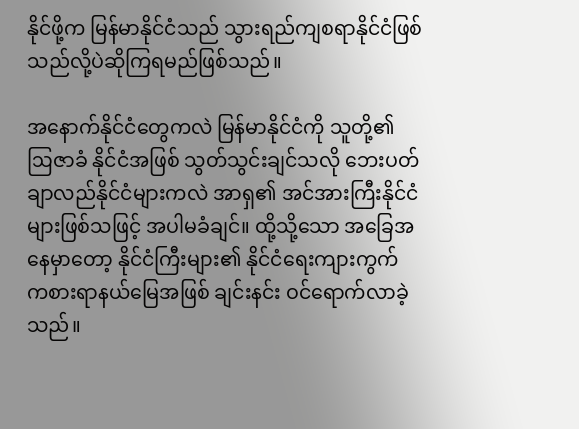နိုင်ဖို့က မြန်မာနိုင်ငံသည် သွားရည်ကျစရာနိုင်ငံဖြစ်သည်လို့ပဲဆိုကြရမည်ဖြစ်သည်။

အနောက်နိုင်ငံတွေကလဲ မြန်မာနိုင်ငံကို သူတို့၏ ဩဇာခံ နိုင်ငံအဖြစ် သွတ်သွင်းချင်သလို ဘေးပတ်ချာလည်နိုင်ငံများကလဲ အာရှ၏ အင်အားကြီးနိုင်ငံများဖြစ်သဖြင့် အပါမခံချင်။ ထို့သို့သော အခြေအနေမှာတော့ နိုင်ငံကြီးများ၏ နိုင်ငံရေးကျားကွက် ကစားရာနယ်မြေအဖြစ် ချင်းနင်း ဝင်ရောက်လာခဲ့သည်။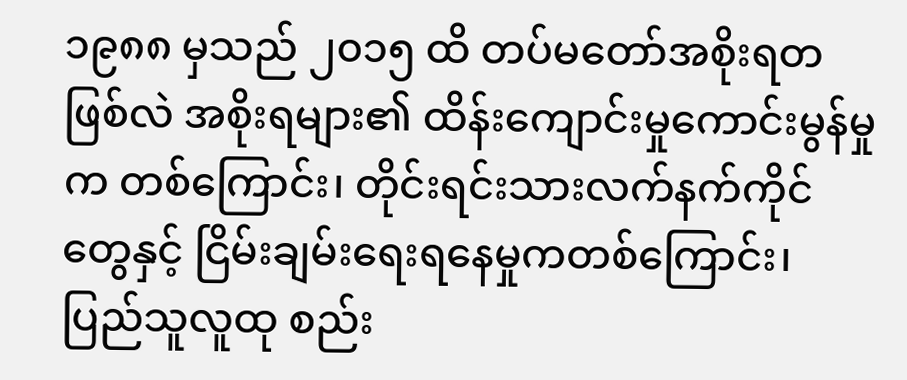၁၉၈၈ မှသည် ၂၀၁၅ ထိ တပ်မတော်အစိုးရတဖြစ်လဲ အစိုးရများ၏ ထိန်းကျောင်းမှုကောင်းမွန်မှုက တစ်ကြောင်း၊ တိုင်းရင်းသားလက်နက်ကိုင်တွေနှင့် ငြိမ်းချမ်းရေးရနေမှုကတစ်ကြောင်း၊ ပြည်သူလူထု စည်း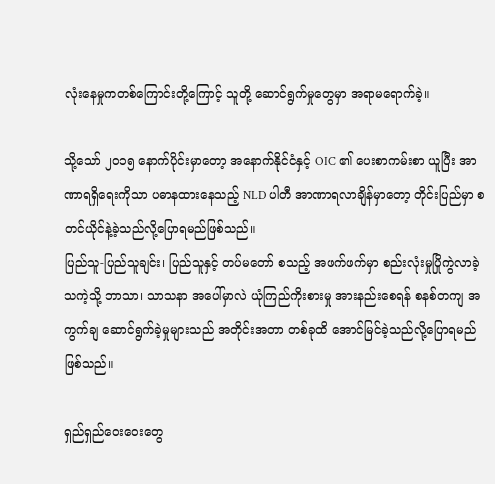လုံးနေမှုကတစ်ကြောင်းတို့ကြောင့် သူတို့ ဆောင်ရွက်မှုတွေမှာ အရာမရောက်ခဲ့။

သို့သော် ၂၀၁၅ နောက်ပိုင်းမှာတော့ အနောက်နိုင်ငံနှင့် OIC ၏ ပေးစာကမ်းစာ ယူပြီး အာဏာရရှိရေးကိုသာ ပဓာနထားနေသည့် NLD ပါတီ အာဏာရလာချိန်မှာတော့ တိုင်းပြည်မှာ စတင်ယိုင်နဲ့ခဲ့သည်လို့ပြောရမည်ဖြစ်သည်။
ပြည်သူ-ပြည်သူချင်း၊ ပြည်သူနှင့် တပ်မတော် စသည့် အဖက်ဖက်မှာ စည်းလုံးမှုပြိုကွဲလာခဲ့သကဲ့သို့ ဘာသာ၊ သာသနာ အပေါ်မှာလဲ ယုံကြည်ကိုးစားမှု အားနည်းစေရန် စနစ်တကျ အကွက်ချ ဆောင်ရွက်ခဲ့မှုများသည် အတိုင်းအတာ တစ်ခုထိ အောင်မြင်ခဲ့သည်လို့ပြောရမည်ဖြစ်သည်။

ရှည်ရှည်ဝေးဝေးတွေ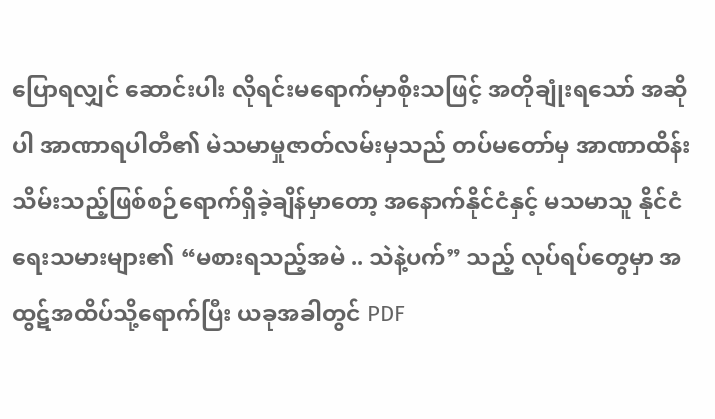ပြောရလျှင် ဆောင်းပါး လိုရင်းမရောက်မှာစိုးသဖြင့် အတိုချုံးရသော် အဆိုပါ အာဏာရပါတီ၏ မဲသမာမှုဇာတ်လမ်းမှသည် တပ်မတော်မှ အာဏာထိန်းသိမ်းသည့်ဖြစ်စဉ်ရောက်ရှိခဲ့ချိန်မှာတော့ အနောက်နိုင်ငံနှင့် မသမာသူ နိုင်ငံရေးသမားများ၏ “မစားရသည့်အမဲ .. သဲနဲ့ပက်” သည့် လုပ်ရပ်တွေမှာ အထွဋ်အထိပ်သို့ရောက်ပြီး ယခုအခါတွင် PDF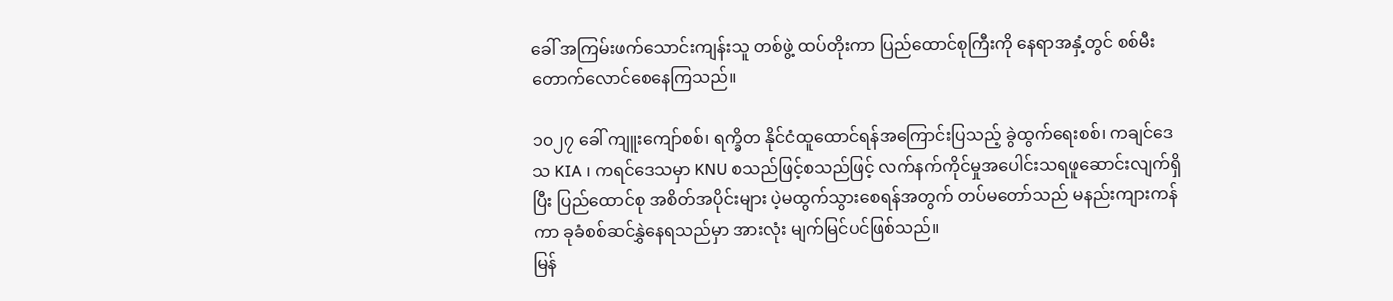ခေါ် အကြမ်းဖက်သောင်းကျန်းသူ တစ်ဖွဲ့ ထပ်တိုးကာ ပြည်ထောင်စုကြီးကို နေရာအနှံ့တွင် စစ်မီးတောက်လောင်စေနေကြသည်။

၁၀၂၇ ခေါ် ကျူးကျော်စစ်၊ ရက္ခိတ နိုင်ငံထူထောင်ရန်အကြောင်းပြသည့် ခွဲထွက်ရေးစစ်၊ ကချင်ဒေသ KIA ၊ ကရင်ဒေသမှာ KNU စသည်ဖြင့်စသည်ဖြင့် လက်နက်ကိုင်မှုအပေါင်းသရဖူဆောင်းလျက်ရှိပြီး ပြည်ထောင်စု အစိတ်အပိုင်းများ ပဲ့မထွက်သွားစေရန်အတွက် တပ်မတော်သည် မနည်းကျားကန်ကာ ခုခံစစ်ဆင်နွှဲနေရသည်မှာ အားလုံး မျက်မြင်ပင်ဖြစ်သည်။
မြန်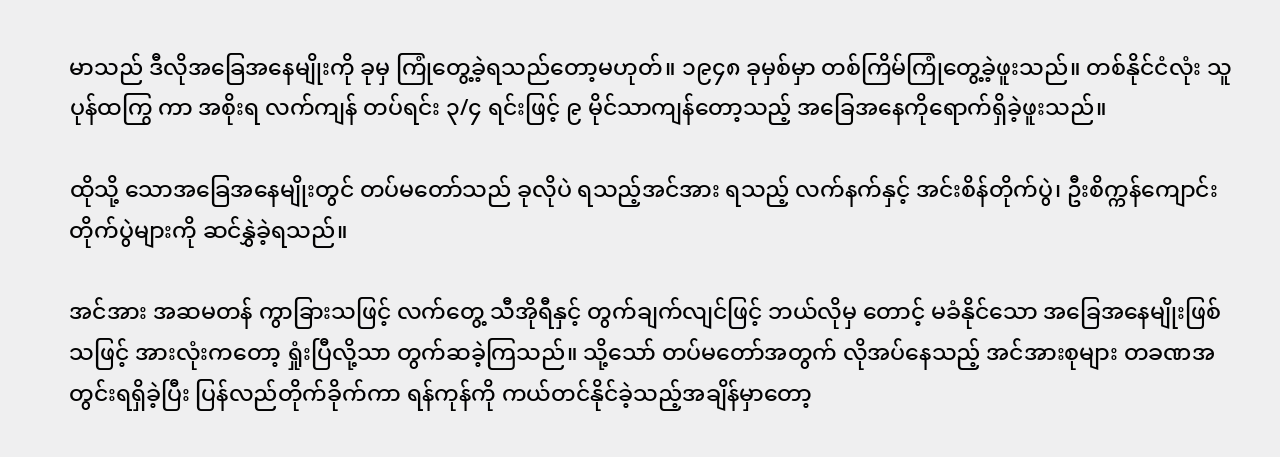မာသည် ဒီလိုအခြေအနေမျိုးကို ခုမှ ကြုံတွေ့ခဲ့ရသည်တော့မဟုတ်။ ၁၉၄၈ ခုမှစ်မှာ တစ်ကြိမ်ကြုံတွေ့ခဲ့ဖူးသည်။ တစ်နိုင်ငံလုံး သူပုန်ထကြွ ကာ အစိုးရ လက်ကျန် တပ်ရင်း ၃/၄ ရင်းဖြင့် ၉ မိုင်သာကျန်တော့သည့် အခြေအနေကိုရောက်ရှိခဲ့ဖူးသည်။

ထိုသို့ သောအခြေအနေမျိုးတွင် တပ်မတော်သည် ခုလိုပဲ ရသည့်အင်အား ရသည့် လက်နက်နှင့် အင်းစိန်တိုက်ပွဲ၊ ဦးစိက္ကန်ကျောင်းတိုက်ပွဲများကို ဆင်နွှဲခဲ့ရသည်။

အင်အား အဆမတန် ကွာခြားသဖြင့် လက်တွေ့ သီအိုရီနှင့် တွက်ချက်လျင်ဖြင့် ဘယ်လိုမှ တောင့် မခံနိုင်သော အခြေအနေမျိုးဖြစ်သဖြင့် အားလုံးကတော့ ရှုံးပြီလို့သာ တွက်ဆခဲ့ကြသည်။ သို့သော် တပ်မတော်အတွက် လိုအပ်နေသည့် အင်အားစုများ တခဏအတွင်းရရှိခဲ့ပြီး ပြန်လည်တိုက်ခိုက်ကာ ရန်ကုန်ကို ကယ်တင်နိုင်ခဲ့သည့်အချိန်မှာတော့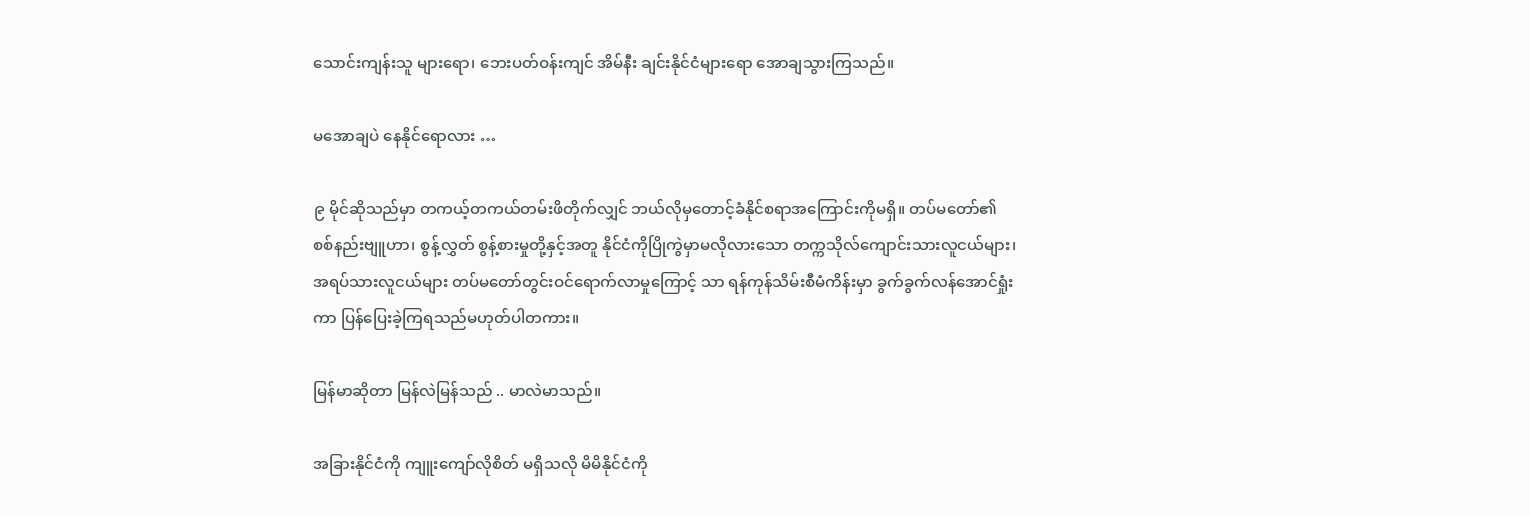သောင်းကျန်းသူ များရော၊ ဘေးပတ်ဝန်းကျင် အိမ်နီး ချင်းနိုင်ငံများရော အောချသွားကြသည်။

မအောချပဲ နေနိုင်ရောလား …

၉ မိုင်ဆိုသည်မှာ တကယ့်တကယ်တမ်းဖိတိုက်လျှင် ဘယ်လိုမှတောင့်ခံနိုင်စရာအကြောင်းကိုမရှိ။ တပ်မတော်၏ စစ်နည်းဗျူဟာ၊ စွန့်လွှတ် စွန့်စားမှုတို့နှင့်အတူ နိုင်ငံကိုပြိုကွဲမှာမလိုလားသော တက္ကသိုလ်ကျောင်းသားလူငယ်များ၊ အရပ်သားလူငယ်များ တပ်မတော်တွင်းဝင်ရောက်လာမှုကြောင့် သာ ရန်ကုန်သိမ်းစီမံကိန်းမှာ ခွက်ခွက်လန်အောင်ရှုံးကာ ပြန်ပြေးခဲ့ကြရသည်မဟုတ်ပါတကား။

မြန်မာဆိုတာ မြန်လဲမြန်သည် .. မာလဲမာသည်။

အခြားနိုင်ငံကို ကျူးကျော်လိုစိတ် မရှိသလို မိမိနိုင်ငံကို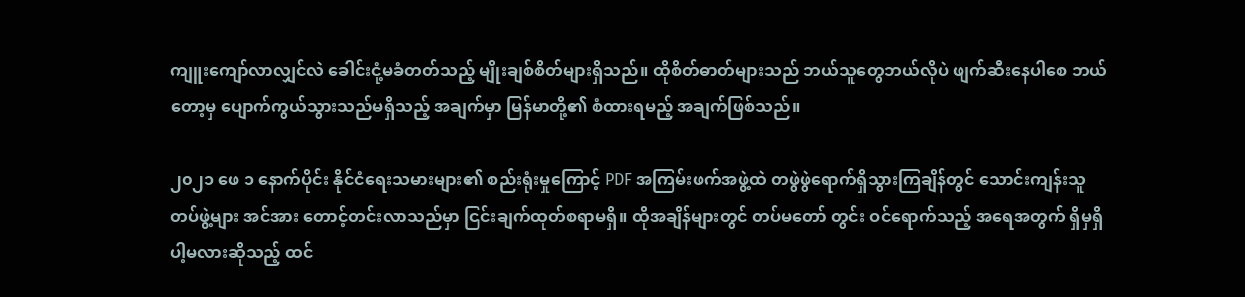ကျူးကျော်လာလျှင်လဲ ခေါင်းငုံ့မခံတတ်သည့် မျိုးချစ်စိတ်များရှိသည်။ ထိုစိတ်ဓာတ်များသည် ဘယ်သူတွေဘယ်လိုပဲ ဖျက်ဆီးနေပါစေ ဘယ်တော့မှ ပျောက်ကွယ်သွားသည်မရှိသည့် အချက်မှာ မြန်မာတို့၏ စံထားရမည့် အချက်ဖြစ်သည်။

၂၀၂၁ ဖေ ၁ နောက်ပိုင်း နိုင်ငံရေးသမားများ၏ စည်းရုံးမှုကြောင့် PDF အကြမ်းဖက်အဖွဲ့ထဲ တဖွဲဖွဲရောက်ရှိသွားကြချိန်တွင် သောင်းကျန်းသူ တပ်ဖွဲ့များ အင်အား တောင့်တင်းလာသည်မှာ ငြင်းချက်ထုတ်စရာမရှိ။ ထိုအချိန်များတွင် တပ်မတော် တွင်း ဝင်ရောက်သည့် အရေအတွက် ရှိမှရှိပါ့မလားဆိုသည့် ထင်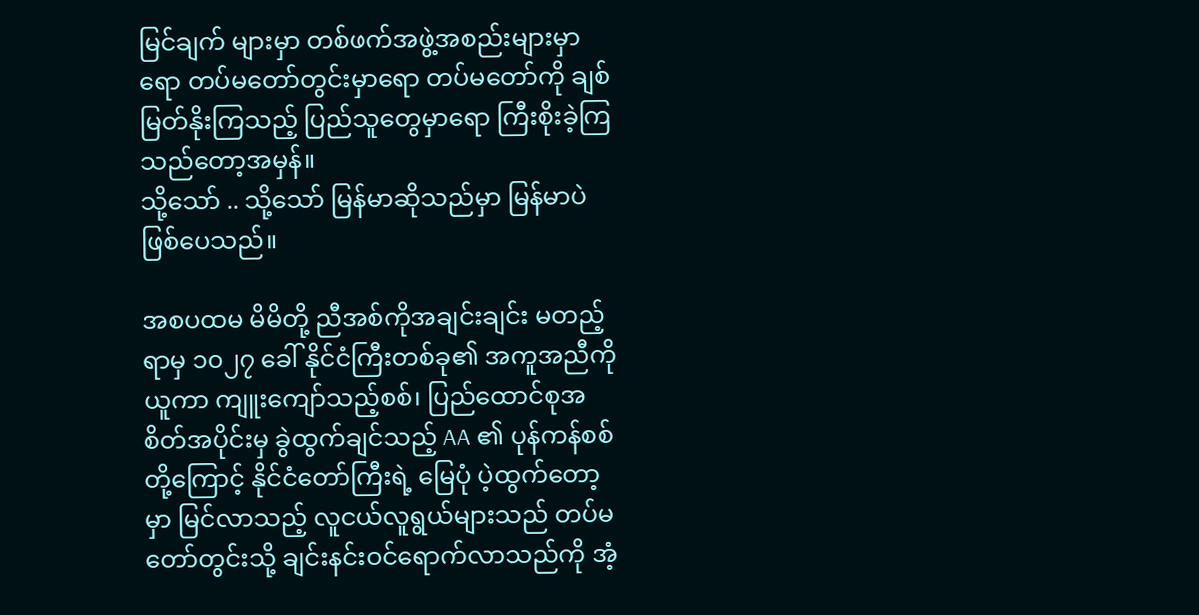မြင်ချက် များမှာ တစ်ဖက်အဖွဲ့အစည်းများမှာရော တပ်မတော်တွင်းမှာရော တပ်မတော်ကို ချစ်မြတ်နိုးကြသည့် ပြည်သူတွေမှာရော ကြီးစိုးခဲ့ကြသည်တော့အမှန်။
သို့သော် .. သို့သော် မြန်မာဆိုသည်မှာ မြန်မာပဲဖြစ်ပေသည်။

အစပထမ မိမိတို့ ညီအစ်ကိုအချင်းချင်း မတည့်ရာမှ ၁၀၂၇ ခေါ် နိုင်ငံကြီးတစ်ခု၏ အကူအညီကိုယူကာ ကျူးကျော်သည့်စစ်၊ ပြည်ထောင်စုအစိတ်အပိုင်းမှ ခွဲထွက်ချင်သည့် AA ၏ ပုန်ကန်စစ်တို့ကြောင့် နိုင်ငံတော်ကြီးရဲ့ မြေပုံ ပဲ့ထွက်တော့မှာ မြင်လာသည့် လူငယ်လူရွယ်များသည် တပ်မတော်တွင်းသို့ ချင်းနင်းဝင်ရောက်လာသည်ကို အံ့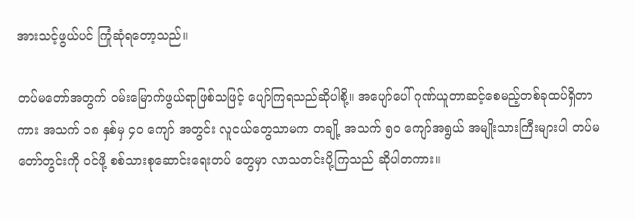အားသင့်ဖွယ်ပင် ကြုံဆုံရတော့သည်။

တပ်မတော်အတွက် ဝမ်းမြောက်ဖွယ်ရာဖြစ်သဖြင့် ပျော်ကြရသည်ဆိုပါစို့။ အပျော်ပေါ် ဂုဏ်ယူတာဆင့်စေမည့်တစ်ခုထပ်ရှိတာကား အသက် ၁၈ နှစ်မှ ၄၀ ကျော် အတွင်း လူငယ်တွေသာမက တချို့ အသက် ၅၀ ကျော်အရွယ် အမျိုးသားကြီးများပါ တပ်မတော်တွင်းကို ဝင်ဖို့ စစ်သားစုဆောင်းရေးတပ် တွေမှာ လာသတင်းပို့ကြသည် ဆိုပါတကား။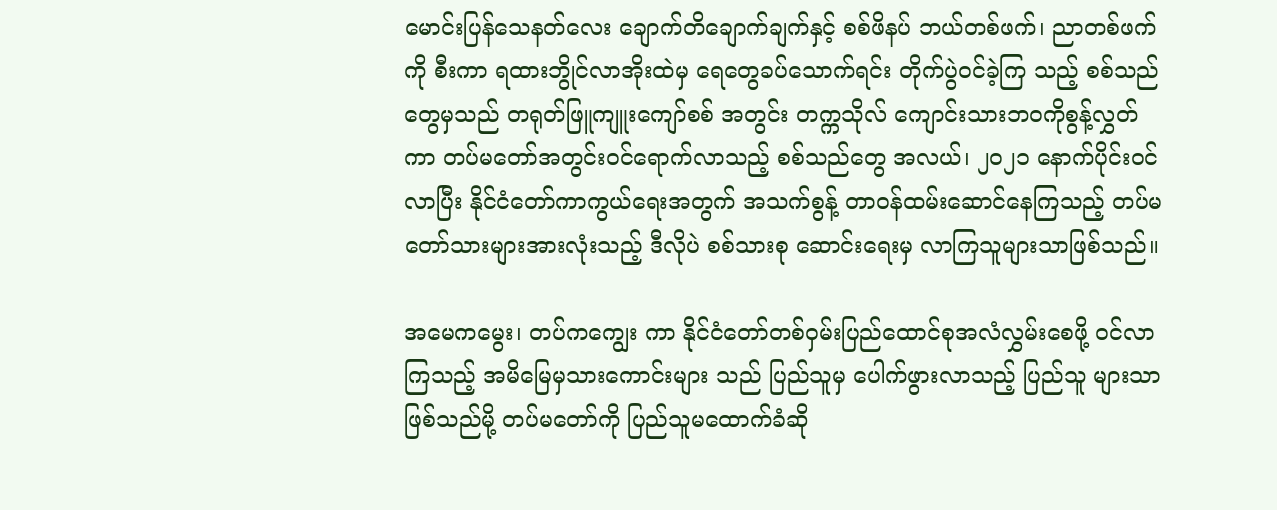မောင်းပြန်သေနတ်လေး ချောက်တိချောက်ချက်နှင့် စစ်ဖိနပ် ဘယ်တစ်ဖက်၊ ညာတစ်ဖက်ကို စီးကာ ရထားဘွိုင်လာအိုးထဲမှ ရေတွေခပ်သောက်ရင်း တိုက်ပွဲဝင်ခဲ့ကြ သည့် စစ်သည်တွေမှသည် တရုတ်ဖြူကျူးကျော်စစ် အတွင်း တက္ကသိုလ် ကျောင်းသားဘဝကိုစွန့်လွှတ်ကာ တပ်မတော်အတွင်းဝင်ရောက်လာသည့် စစ်သည်တွေ အလယ်၊ ၂၀၂၁ နောက်ပိုင်းဝင်လာပြီး နိုင်ငံတော်ကာကွယ်ရေးအတွက် အသက်စွန့် တာဝန်ထမ်းဆောင်နေကြသည့် တပ်မတော်သားများအားလုံးသည့် ဒီလိုပဲ စစ်သားစု ဆောင်းရေးမှ လာကြသူများသာဖြစ်သည်။

အမေကမွေး၊ တပ်ကကျွေး ကာ နိုင်ငံတော်တစ်ဝှမ်းပြည်ထောင်စုအလံလွှမ်းစေဖို့ ဝင်လာကြသည့် အမိမြေမှသားကောင်းများ သည် ပြည်သူမှ ပေါက်ဖွားလာသည့် ပြည်သူ များသာဖြစ်သည်မို့ တပ်မတော်ကို ပြည်သူမထောက်ခံဆို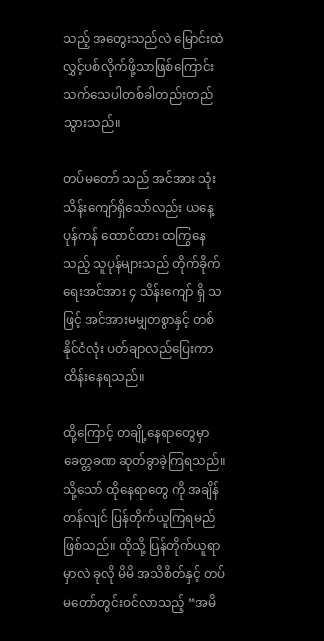သည့် အတွေးသည်လဲ မြောင်းထဲ လွှင့်ပစ်လိုက်ဖို့သာဖြစ်ကြောင်း သက်သေပါတစ်ခါတည်းတည်သွားသည်။

တပ်မတော် သည် အင်အား သုံးသိန်းကျော်ရှိသော်လည်း ယနေ့ ပုန်ကန် ထောင်ထား ထကြွနေသည့် သူပုန်များသည် တိုက်ခိုက်ရေးအင်အား ၄ သိန်းကျော် ရှိ သဖြင့် အင်အားမမျှတစွာနှင့် တစ်နိုင်ငံလုံး ပတ်ချာလည်ပြေးကာထိန်းနေရသည်။

ထို့ကြောင့် တချို့နေရာတွေမှာ ခေတ္တခဏ ဆုတ်ခွာခဲ့ကြရသည်။ သို့သော် ထိုနေရာတွေ ကို အချိန်တန်လျင် ပြန်တိုက်ယူကြရမည်ဖြစ်သည်။ ထိုသို့ ပြန်တိုက်ယူရာမှာလဲ ခုလို မိမိ အသိစိတ်နှင့် တပ်မတော်တွင်းဝင်လာသည့် “အမိ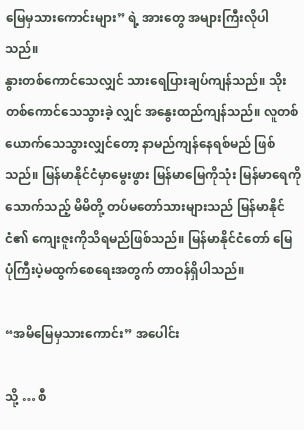မြေမှသားကောင်းများ” ရဲ့ အားတွေ အများကြီးလိုပါသည်။
နွားတစ်ကောင်သေလျှင် သားရေပြားချပ်ကျန်သည်။ သိုးတစ်ကောင်သေသွားခဲ့ လျှင် အနွေးထည်ကျန်သည်။ လူတစ်ယောက်သေသွားလျှင်တော့ နာမည်ကျန်နေရစ်မည် ဖြစ်သည်။ မြန်မာနိုင်ငံမှာမွေးဖွား မြန်မာမြေကိုသုံး မြန်မာရေကိုသောက်သည့် မိမိတို့ တပ်မတော်သားများသည် မြန်မာနိုင်ငံ၏ ကျေးဇူးကိုသိရမည်ဖြစ်သည်။ မြန်မာနိုင်ငံတော် မြေပုံကြီးပဲ့မထွက်စေရေးအတွက် တာဝန်ရှိပါသည်။

“အမိမြေမှသားကောင်း” အပေါင်း

သို့ … စီ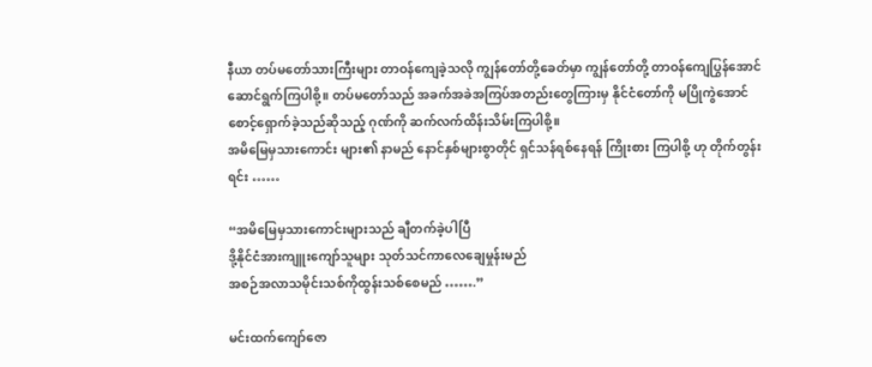နီယာ တပ်မတော်သားကြီးများ တာဝန်ကျေခဲ့သလို ကျွန်တော်တို့ခေတ်မှာ ကျွန်တော်တို့ တာဝန်ကျေပြွန်အောင် ဆောင်ရွက်ကြပါစို့။ တပ်မတော်သည် အခက်အခဲအကြပ်အတည်းတွေကြားမှ နိုင်ငံတော်ကို မပြိုကွဲအောင်စောင့်ရှောက်ခဲ့သည်ဆိုသည့် ဂုဏ်ကို ဆက်လက်ထိန်းသိမ်းကြပါစို့။
အမိမြေမှသားကောင်း များ၏ နာမည် နောင်နှစ်များစွာတိုင် ရှင်သန်ရစ်နေရန် ကြိုးစား ကြပါစို့ ဟု တိုက်တွန်းရင်း ……

“အမိမြေမှသားကောင်းများသည် ချီတက်ခဲ့ပါပြီ
ဒို့နိုင်ငံအားကျူးကျော်သူများ သုတ်သင်ကာလေချေမှုန်းမည်
အစဉ်အလာသမိုင်းသစ်ကိုထွန်းသစ်စေမည် …….”

မင်းထက်ကျော်ဇော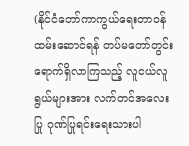(နိုင်ငံတော်ကာကွယ်ရေးတာဝန်ထမ်းဆောင်ရန် တပ်မတော်တွင်းရောက်ရှိလာကြသည့် လူငယ်လူရွယ်များအား လက်တင်အလေးပြု ဂုဏ်ပြုရင်းရေးသားပါ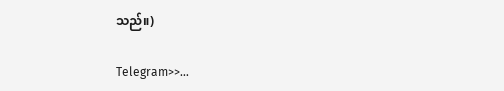သည်။)

Telegram>>…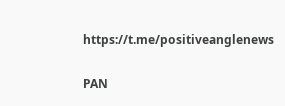https://t.me/positiveanglenews

PAN